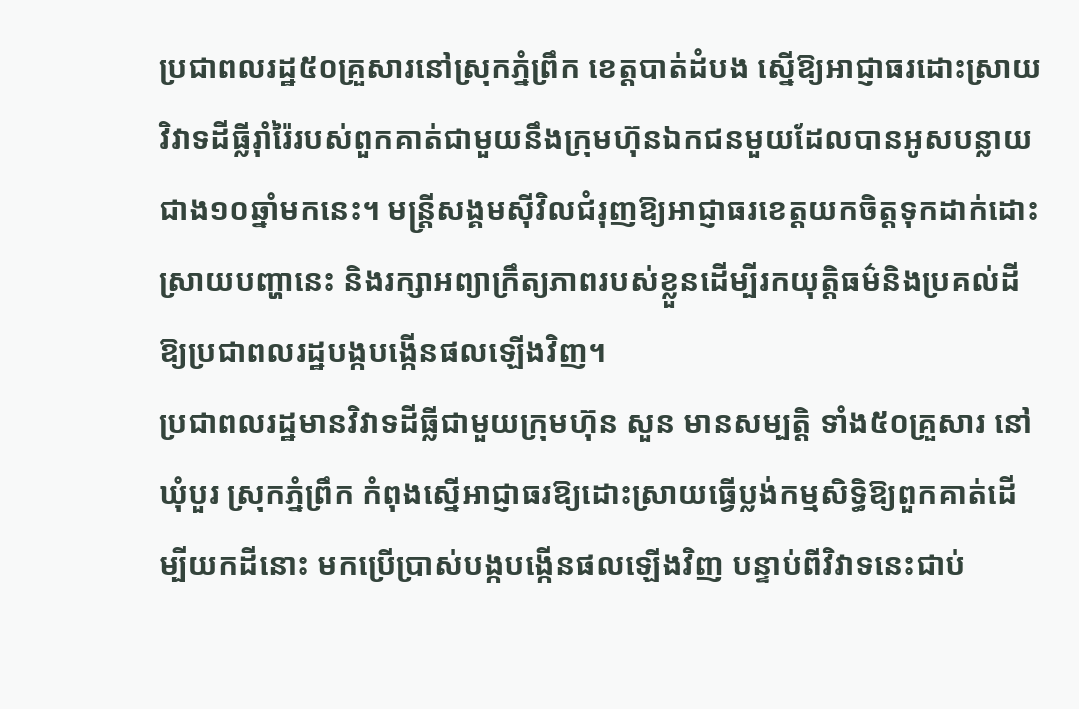ប្រជាពលរដ្ឋ៥០គ្រួសារនៅស្រុកភ្នំព្រឹក ខេត្តបាត់ដំបង ស្នើឱ្យអាជ្ញាធរដោះស្រាយវិវាទដីធ្លីរ៉ាំរ៉ៃរបស់ពួកគាត់ជាមួយនឹងក្រុមហ៊ុនឯកជនមួយដែលបានអូសបន្លាយជាង១០ឆ្នាំមកនេះ។ មន្ត្រីសង្គមស៊ីវិលជំរុញឱ្យអាជ្ញាធរខេត្តយកចិត្តទុកដាក់ដោះស្រាយបញ្ហានេះ និងរក្សាអព្យាក្រឹត្យភាពរបស់ខ្លួនដើម្បីរកយុត្តិធម៌និងប្រគល់ដីឱ្យប្រជាពលរដ្ឋបង្កបង្កើនផលឡើងវិញ។
ប្រជាពលរដ្ឋមានវិវាទដីធ្លីជាមួយក្រុមហ៊ុន សួន មានសម្បត្តិ ទាំង៥០គ្រួសារ នៅឃុំបួរ ស្រុកភ្នំព្រឹក កំពុងស្នើអាជ្ញាធរឱ្យដោះស្រាយធ្វើប្លង់កម្មសិទ្ធិឱ្យពួកគាត់ដើម្បីយកដីនោះ មកប្រើប្រាស់បង្កបង្កើនផលឡើងវិញ បន្ទាប់ពីវិវាទនេះជាប់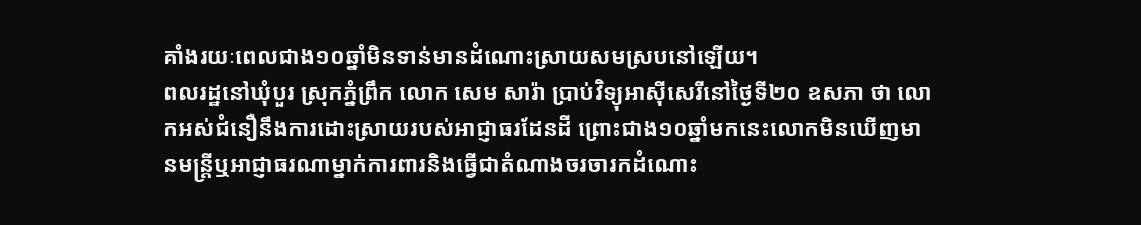គាំងរយៈពេលជាង១០ឆ្នាំមិនទាន់មានដំណោះស្រាយសមស្របនៅឡើយ។
ពលរដ្ឋនៅឃុំបួរ ស្រុកភ្នំព្រឹក លោក សេម សារ៉ា ប្រាប់វិទ្យុអាស៊ីសេរីនៅថ្ងៃទី២០ ឧសភា ថា លោកអស់ជំនឿនឹងការដោះស្រាយរបស់អាជ្ញាធរដែនដី ព្រោះជាង១០ឆ្នាំមកនេះលោកមិនឃើញមានមន្ត្រីឬអាជ្ញាធរណាម្នាក់ការពារនិងធ្វើជាតំណាងចរចារកដំណោះ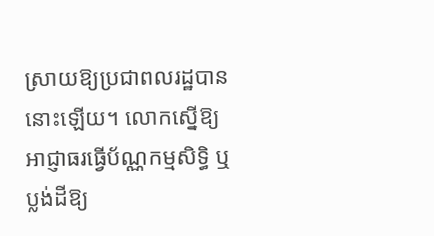ស្រាយឱ្យប្រជាពលរដ្ឋបាននោះឡើយ។ លោកស្នើឱ្យអាជ្ញាធរធ្វើប័ណ្ណកម្មសិទ្ធិ ឬប្លង់ដីឱ្យ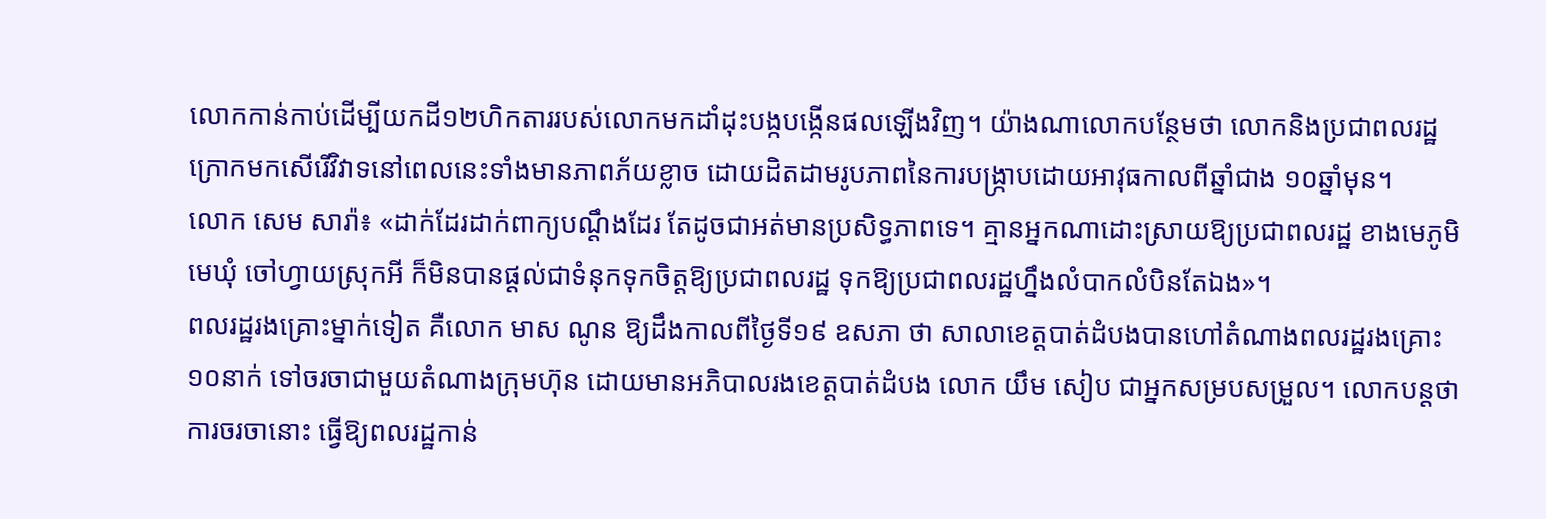លោកកាន់កាប់ដើម្បីយកដី១២ហិកតាររបស់លោកមកដាំដុះបង្កបង្កើនផលឡើងវិញ។ យ៉ាងណាលោកបន្ថែមថា លោកនិងប្រជាពលរដ្ឋក្រោកមកសើរើវិវាទនៅពេលនេះទាំងមានភាពភ័យខ្លាច ដោយដិតដាមរូបភាពនៃការបង្ក្រាបដោយអាវុធកាលពីឆ្នាំជាង ១០ឆ្នាំមុន។
លោក សេម សារ៉ា៖ «ដាក់ដែរដាក់ពាក្យបណ្ដឹងដែរ តែដូចជាអត់មានប្រសិទ្ធភាពទេ។ គ្មានអ្នកណាដោះស្រាយឱ្យប្រជាពលរដ្ឋ ខាងមេភូមិ មេឃុំ ចៅហ្វាយស្រុកអី ក៏មិនបានផ្ដល់ជាទំនុកទុកចិត្តឱ្យប្រជាពលរដ្ឋ ទុកឱ្យប្រជាពលរដ្ឋហ្នឹងលំបាកលំបិនតែឯង»។
ពលរដ្ឋរងគ្រោះម្នាក់ទៀត គឺលោក មាស ណូន ឱ្យដឹងកាលពីថ្ងៃទី១៩ ឧសភា ថា សាលាខេត្តបាត់ដំបងបានហៅតំណាងពលរដ្ឋរងគ្រោះ ១០នាក់ ទៅចរចាជាមួយតំណាងក្រុមហ៊ុន ដោយមានអភិបាលរងខេត្តបាត់ដំបង លោក យឹម សៀប ជាអ្នកសម្របសម្រួល។ លោកបន្តថា ការចរចានោះ ធ្វើឱ្យពលរដ្ឋកាន់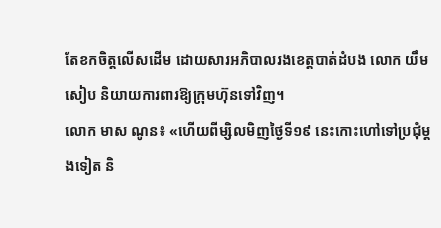តែខកចិត្តលើសដើម ដោយសារអភិបាលរងខេត្តបាត់ដំបង លោក យឹម សៀប និយាយការពារឱ្យក្រុមហ៊ុនទៅវិញ។
លោក មាស ណូន៖ «ហើយពីម្សិលមិញថ្ងៃទី១៩ នេះកោះហៅទៅប្រជុំម្ដងទៀត និ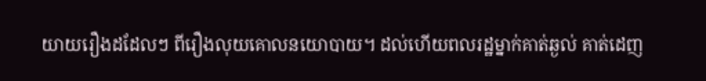យាយរឿងដដែលៗ ពីរឿងលុយគោលនយោបាយ។ ដល់ហើយពលរដ្ឋម្នាក់គាត់ឆ្ងល់ គាត់ដេញ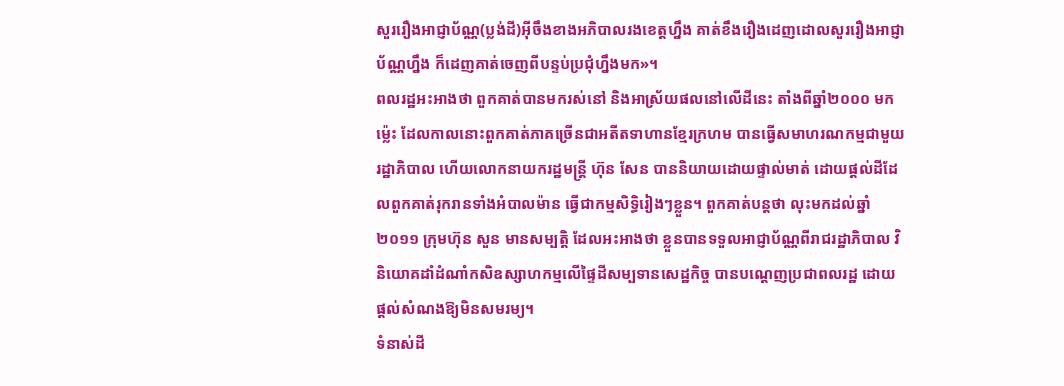សួររឿងអាជ្ញាប័ណ្ណ(ប្លង់ដី)អ៊ីចឹងខាងអភិបាលរងខេត្តហ្នឹង គាត់ខឹងរឿងដេញដោលសួររឿងអាជ្ញាប័ណ្ណហ្នឹង ក៏ដេញគាត់ចេញពីបន្ទប់ប្រជុំហ្នឹងមក»។
ពលរដ្ឋអះអាងថា ពួកគាត់បានមករស់នៅ និងអាស្រ័យផលនៅលើដីនេះ តាំងពីឆ្នាំ២០០០ មកម្ល៉េះ ដែលកាលនោះពួកគាត់ភាគច្រើនជាអតីតទាហានខ្មែរក្រហម បានធ្វើសមាហរណកម្មជាមួយរដ្ឋាភិបាល ហើយលោកនាយករដ្ឋមន្ត្រី ហ៊ុន សែន បាននិយាយដោយផ្ទាល់មាត់ ដោយផ្ដល់ដីដែលពួកគាត់រុករានទាំងអំបាលម៉ាន ធ្វើជាកម្មសិទ្ធិរៀងៗខ្លួន។ ពួកគាត់បន្តថា លុះមកដល់ឆ្នាំ២០១១ ក្រុមហ៊ុន សួន មានសម្បត្តិ ដែលអះអាងថា ខ្លួនបានទទួលអាជ្ញាប័ណ្ណពីរាជរដ្ឋាភិបាល វិនិយោគដាំដំណាំកសិឧស្សាហកម្មលើផ្ទៃដីសម្បទានសេដ្ឋកិច្ច បានបណ្ដេញប្រជាពលរដ្ឋ ដោយផ្ដល់សំណងឱ្យមិនសមរម្យ។
ទំនាស់ដី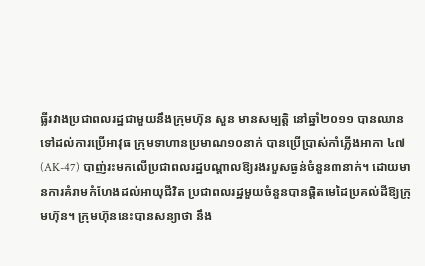ធ្លីរវាងប្រជាពលរដ្ឋជាមួយនឹងក្រុមហ៊ុន សួន មានសម្បត្តិ នៅឆ្នាំ២០១១ បានឈានទៅដល់ការប្រើអាវុធ ក្រុមទាហានប្រមាណ១០នាក់ បានប្រើប្រាស់កាំភ្លើងអាកា ៤៧(AK-47) បាញ់រះមកលើប្រជាពលរដ្ឋបណ្ដាលឱ្យរងរបួសធ្ងន់ចំនួន៣នាក់។ ដោយមានការគំរាមកំហែងដល់អាយុជីវិត ប្រជាពលរដ្ឋមួយចំនួនបានផ្ដិតមេដៃប្រគល់ដីឱ្យក្រុមហ៊ុន។ ក្រុមហ៊ុននេះបានសន្យាថា នឹង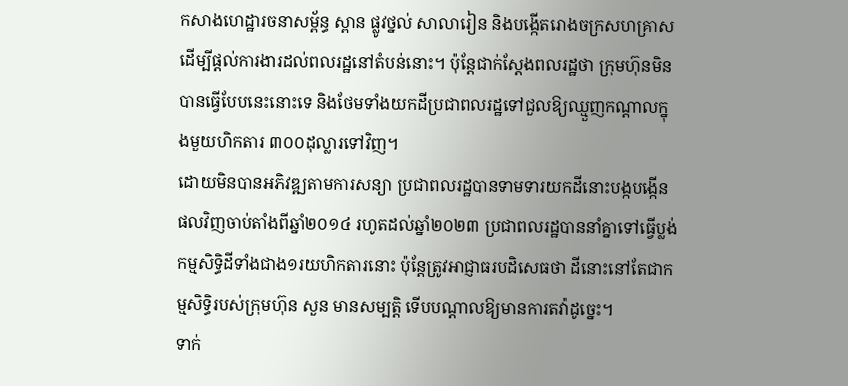កសាងហេដ្ឋារចនាសម្ព័ន្ធ ស្ពាន ផ្លូវថ្នល់ សាលារៀន និងបង្កើតរោងចក្រសហគ្រាសដើម្បីផ្ដល់ការងារដល់ពលរដ្ឋនៅតំបន់នោះ។ ប៉ុន្តែជាក់ស្ដែងពលរដ្ឋថា ក្រុមហ៊ុនមិនបានធ្វើបែបនេះនោះទេ និងថែមទាំងយកដីប្រជាពលរដ្ឋទៅជួលឱ្យឈ្មួញកណ្ដាលក្នុងមួយហិកតារ ៣០០ដុល្លារទៅវិញ។
ដោយមិនបានអភិវឌ្ឍតាមការសន្យា ប្រជាពលរដ្ឋបានទាមទារយកដីនោះបង្កបង្កើនផលវិញចាប់តាំងពីឆ្នាំ២០១៤ រហូតដល់ឆ្នាំ២០២៣ ប្រជាពលរដ្ឋបាននាំគ្នាទៅធ្វើប្លង់កម្មសិទ្ធិដីទាំងជាង១រយហិកតារនោះ ប៉ុន្តែត្រូវអាជ្ញាធរបដិសេធថា ដីនោះនៅតែជាកម្មសិទ្ធិរបស់ក្រុមហ៊ុន សួន មានសម្បត្តិ ទើបបណ្ដាលឱ្យមានការតវ៉ាដូច្នេះ។
ទាក់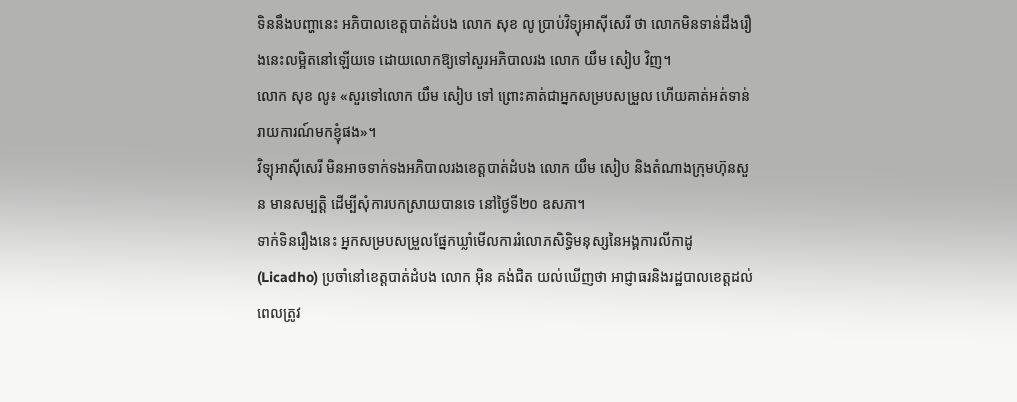ទិននឹងបញ្ហានេះ អភិបាលខេត្តបាត់ដំបង លោក សុខ លូ ប្រាប់វិទ្យុអាស៊ីសេរី ថា លោកមិនទាន់ដឹងរឿងនេះលម្អិតនៅឡើយទេ ដោយលោកឱ្យទៅសួរអភិបាលរង លោក យឹម សៀប វិញ។
លោក សុខ លូ៖ «សួរទៅលោក យឹម សៀប ទៅ ព្រោះគាត់ជាអ្នកសម្របសម្រួល ហើយគាត់អត់ទាន់រាយការណ៍មកខ្ញុំផង»។
វិទ្យុអាស៊ីសេរី មិនអាចទាក់ទងអភិបាលរងខេត្តបាត់ដំបង លោក យឹម សៀប និងតំណាងក្រុមហ៊ុនសួន មានសម្បត្តិ ដើម្បីសុំការបកស្រាយបានទេ នៅថ្ងៃទី២០ ឧសភា។
ទាក់ទិនរឿងនេះ អ្នកសម្របសម្រួលផ្នែកឃ្លាំមើលការរំលោភសិទ្ធិមនុស្សនៃអង្គការលីកាដូ (Licadho) ប្រចាំនៅខេត្តបាត់ដំបង លោក អ៊ិន គង់ជិត យល់ឃើញថា អាជ្ញាធរនិងរដ្ឋបាលខេត្តដល់ពេលត្រូវ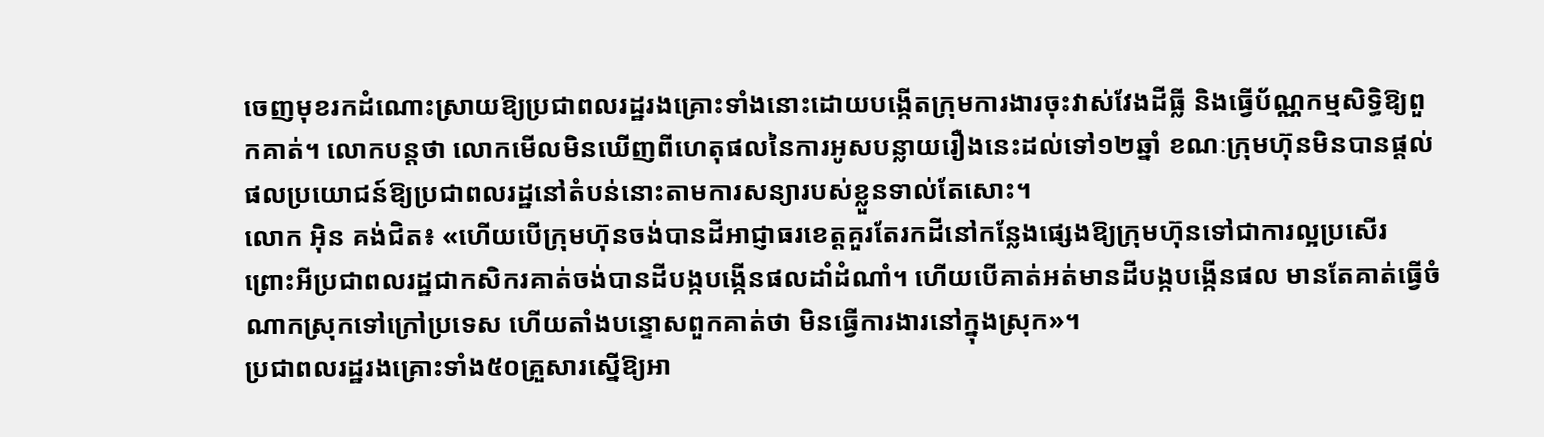ចេញមុខរកដំណោះស្រាយឱ្យប្រជាពលរដ្ឋរងគ្រោះទាំងនោះដោយបង្កើតក្រុមការងារចុះវាស់វែងដីធ្លី និងធ្វើប័ណ្ណកម្មសិទ្ធិឱ្យពួកគាត់។ លោកបន្តថា លោកមើលមិនឃើញពីហេតុផលនៃការអូសបន្លាយរឿងនេះដល់ទៅ១២ឆ្នាំ ខណៈក្រុមហ៊ុនមិនបានផ្ដល់ផលប្រយោជន៍ឱ្យប្រជាពលរដ្ឋនៅតំបន់នោះតាមការសន្យារបស់ខ្លួនទាល់តែសោះ។
លោក អ៊ិន គង់ជិត៖ «ហើយបើក្រុមហ៊ុនចង់បានដីអាជ្ញាធរខេត្តគួរតែរកដីនៅកន្លែងផ្សេងឱ្យក្រុមហ៊ុនទៅជាការល្អប្រសើរ ព្រោះអីប្រជាពលរដ្ឋជាកសិករគាត់ចង់បានដីបង្កបង្កើនផលដាំដំណាំ។ ហើយបើគាត់អត់មានដីបង្កបង្កើនផល មានតែគាត់ធ្វើចំណាកស្រុកទៅក្រៅប្រទេស ហើយតាំងបន្ទោសពួកគាត់ថា មិនធ្វើការងារនៅក្នុងស្រុក»។
ប្រជាពលរដ្ឋរងគ្រោះទាំង៥០គ្រួសារស្នើឱ្យអា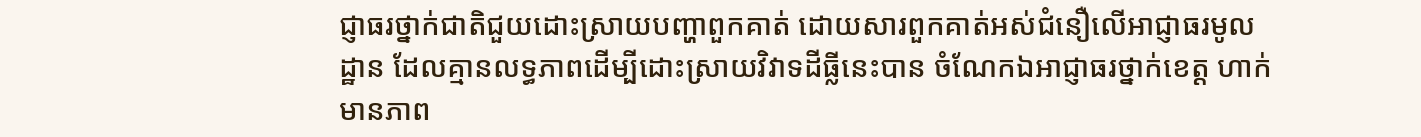ជ្ញាធរថ្នាក់ជាតិជួយដោះស្រាយបញ្ហាពួកគាត់ ដោយសារពួកគាត់អស់ជំនឿលើអាជ្ញាធរមូលដ្ឋាន ដែលគ្មានលទ្ធភាពដើម្បីដោះស្រាយវិវាទដីធ្លីនេះបាន ចំណែកឯអាជ្ញាធរថ្នាក់ខេត្ត ហាក់មានភាព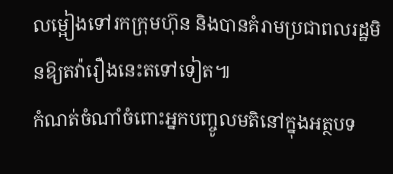លម្អៀងទៅរកក្រុមហ៊ុន និងបានគំរាមប្រជាពលរដ្ឋមិនឱ្យតវ៉ារឿងនេះតទៅទៀត៕
កំណត់ចំណាំចំពោះអ្នកបញ្ចូលមតិនៅក្នុងអត្ថបទ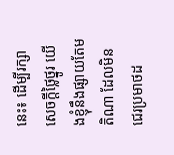នេះ៖ ដើម្បីរក្សាសេចក្ដីថ្លៃថ្នូរ យើងខ្ញុំនឹងផ្សាយតែមតិណា ដែលមិនជេរប្រមាថដ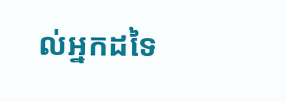ល់អ្នកដទៃ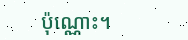ប៉ុណ្ណោះ។